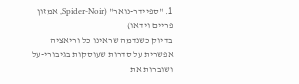1. "ספיידר-נואר" (Spider-Noir, אמזון פריים וידאו)
בדיוק כשנדמה שראינו כל וריאציה אפשרית על סדרות שעוסקות בגיבורי-על ושוברות את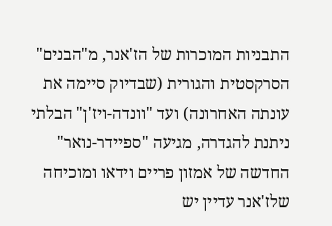התבניות המוכרות של הז'אנר, מ"הבנים" הסרקסטית והגורית (שבדיוק סיימה את עונתה האחרונה) ועד "וונדה-ויז'ן" הבלתי ניתנת להגדרה, מגיעה "ספיידר-נואר" החדשה של אמזון פריים וידאו ומוכיחה שלז'אנר עדיין יש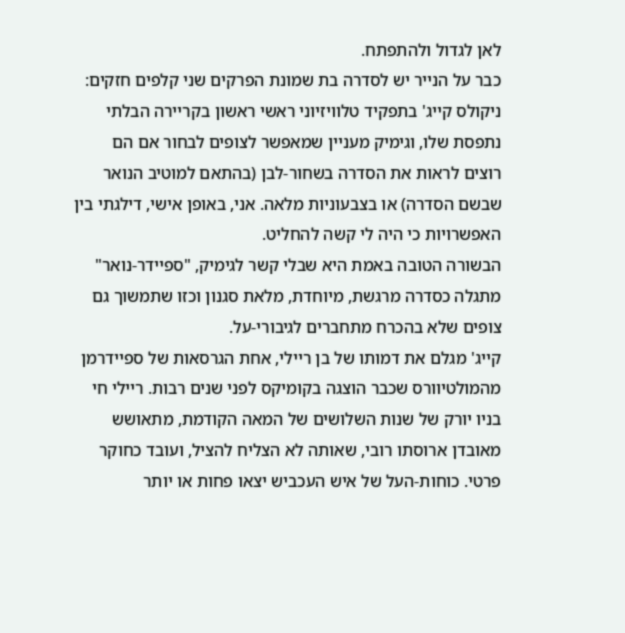לאן לגדול ולהתפתח.
כבר על הנייר יש לסדרה בת שמונת הפרקים שני קלפים חזקים: ניקולס קייג' בתפקיד טלוויזיוני ראשי ראשון בקריירה הבלתי נתפסת שלו, וגימיק מעניין שמאפשר לצופים לבחור אם הם רוצים לראות את הסדרה בשחור-לבן (בהתאם למוטיב הנואר שבשם הסדרה) או בצבעוניות מלאה. אני, באופן אישי, דילגתי בין האפשרויות כי היה לי קשה להחליט.
הבשורה הטובה באמת היא שבלי קשר לגימיק, "ספיידר-נואר" מתגלה כסדרה מרגשת, מיוחדת, מלאת סגנון וכזו שתמשוך גם צופים שלא בהכרח מתחברים לגיבורי-על.
קייג' מגלם את דמותו של בן ריילי, אחת הגרסאות של ספיידרמן מהמולטיוורס שכבר הוצגה בקומיקס לפני שנים רבות. ריילי חי בניו יורק של שנות השלושים של המאה הקודמת, מתאושש מאובדן ארוסתו רובי, שאותה לא הצליח להציל, ועובד כחוקר פרטי. כוחות-העל של איש העכביש יצאו פחות או יותר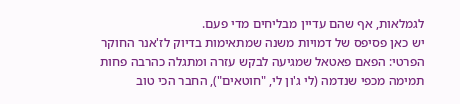לגמלאות, אף שהם עדיין מבליחים מדי פעם.
יש כאן פסיפס של דמויות משנה שמתאימות בדיוק לז'אנר החוקר הפרטי: הפאם פאטאל שמגיעה לבקש עזרה ומתגלה כהרבה פחות תמימה מכפי שנדמה (לי ג'ון לי, "חוטאים"), החבר הכי טוב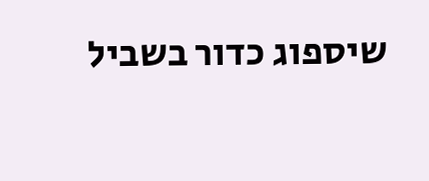שיספוג כדור בשביל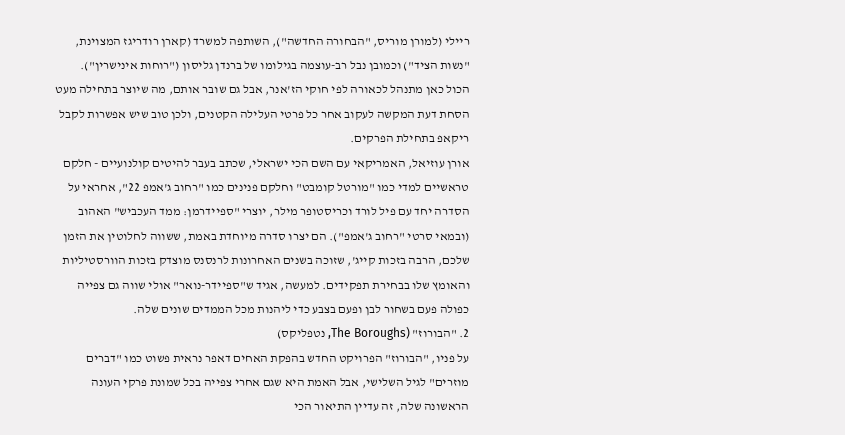ריילי (למורן מוריס, "הבחורה החדשה"), השותפה למשרד (קארן רודריגז המצוינת, "נשות הציד") וכמובן נבל רב-עוצמה בגילומו של ברנדן גליסון ("רוחות אינישרין").
הכול כאן מתנהל לכאורה לפי חוקי הז'אנר, אבל גם שובר אותם, מה שיוצר בתחילה מעט הסחת דעת המקשה לעקוב אחר כל פרטי העלילה הקטנים, ולכן טוב שיש אפשרות לקבל ריקאפ בתחילת הפרקים.
אורן עוזיאל, האמריקאי עם השם הכי ישראלי, שכתב בעבר להיטים קולנועיים - חלקם טראשיים למדי כמו "מורטל קומבט" וחלקם פנינים כמו "רחוב ג'אמפ 22", אחראי על הסדרה יחד עם פיל לורד וכריסטופר מילר, יוצרי "ספיידרמן: ממד העכביש" האהוב (ובמאי סרטי "רחוב ג'אמפ"). הם יצרו סדרה מיוחדת באמת, ששווה לחלוטין את הזמן שלכם, הרבה בזכות קייג', שזוכה בשנים האחרונות לרנסנס מוצדק בזכות הוורסטיליות והאומץ שלו בבחירת תפקידים. למעשה, אגיד ש"ספיידר-נואר" אולי שווה גם צפייה כפולה פעם בשחור לבן ופעם בצבע כדי ליהנות מכל הממדים שונים שלה.
2. "הבורוז" (The Boroughs, נטפליקס)
על פניו, "הבורוז" הפרויקט החדש בהפקת האחים דאפר נראית פשוט כמו "דברים מוזרים" לגיל השלישי, אבל האמת היא שגם אחרי צפייה בכל שמונת פרקי העונה הראשונה שלה, זה עדיין התיאור הכי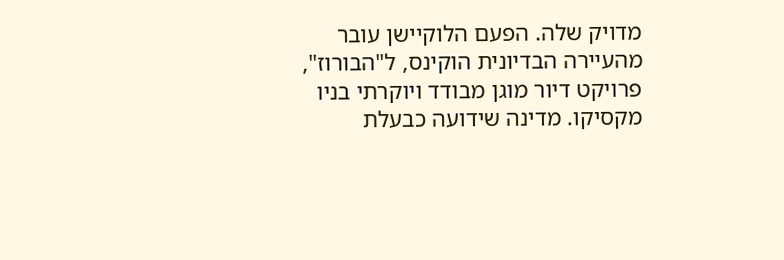מדויק שלה. הפעם הלוקיישן עובר מהעיירה הבדיונית הוקינס, ל"הבורוז", פרויקט דיור מוגן מבודד ויוקרתי בניו מקסיקו. מדינה שידועה כבעלת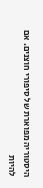היסטוריה מפוארת של סיפורי חוצנים. אם להיות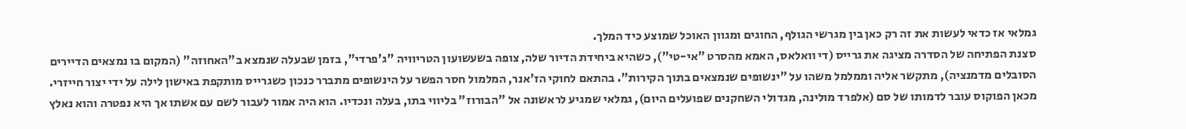גמלאי אז כדאי לעשות את זה רק כאן בין מגרשי הגולף, החוגים ומגוון האוכל שמוצע כיד המלך.
סצנת הפתיחה של הסדרה מציגה את גרייס (די וואלאס, האמא מהסרט "אי-טי"), כשהיא ביחידת הדיור שלה, צופה בשעשועון הטריוויה "ג'פרדי", בזמן שבעלה שנמצא ב"האחוזה" (המקום בו נמצאים הדיירים הסובלים מדמנציה), מתקשר אליה וממלמל משהו על "ינשופים שנמצאים בתוך הקירות". בהתאם לחוקי הז'אנר, המלמול חסר הפשר על הינשופים מתברר כנכון כשגרייס מותקפת באישון לילה על ידי יצור חייזרי.
מכאן הפוקוס עובר לדמותו של סם (אלפרד מולינה, מגדולי השחקנים שפועלים היום), גמלאי שמגיע לראשונה אל "הבורוז" בליווי בתו, בעלה ונכדיו. הוא היה אמור לעבור לשם עם אשתו אך היא נפטרה והוא נאלץ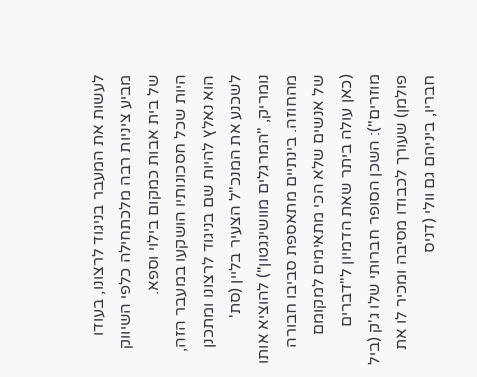לעשות את המעבר בניגוד לרצונו, בעודו מביע ציניות רבה מלכתחילה כלפי השיווק של בית אבות כמקום בילוי וספא.
היות שכל חסכונותיו הושקעו במעבר הזה, הוא נאלץ להיות שם בניגוד לרצונו ומתכנן לשכנע את המנכ"ל הצעיר בליין (סת' נומריק, "המרגלים מוושינגטון") להוציא אותו מהחוזה. בינתיים מתאספת סביבו חבורה של אנשים שלא הכי מתאימים למקומם (כאן עולה ביתר שאת הדמיון ל"דברים מוזרים"): השכן הסופר חברותי שלו ג'ק (ביל פולמן) שעורך לכבודו מסיבה ומכיר לו את חבריו, ביניהם גם וולי (דניס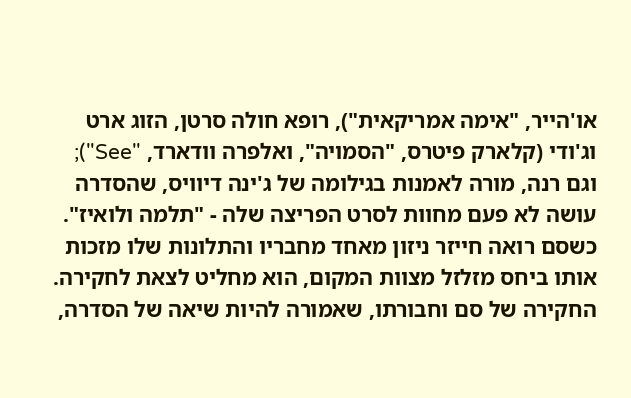או'הייר, "אימה אמריקאית"), רופא חולה סרטן, הזוג ארט וג'ודי (קלארק פיטרס, "הסמויה", ואלפרה וודארד, "See"); וגם רנה, מורה לאמנות בגילומה של ג'ינה דיוויס, שהסדרה עושה לא פעם מחוות לסרט הפריצה שלה - "תלמה ולואיז". כשסם רואה חייזר ניזון מאחד מחבריו והתלונות שלו מזכות אותו ביחס מזלזל מצוות המקום, הוא מחליט לצאת לחקירה.
החקירה של סם וחבורתו, שאמורה להיות שיאה של הסדרה,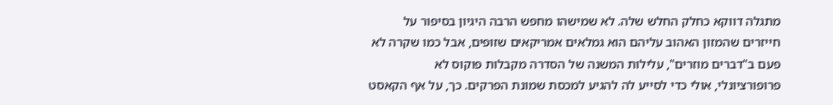מתגלה דווקא כחלק החלש שלה. לא שמישהו מחפש הרבה היגיון בסיפור על חייזרים שהמזון האהוב עליהם הוא גמלאים אמריקאים שזופים, אבל כמו שקרה לא פעם ב"דברים מוזרים", עלילות המשנה של הסדרה מקבלות פוקוס לא פרופורציונלי, אולי כדי לסייע לה להגיע למכסת שמונת הפרקים. כך, על אף הקאסט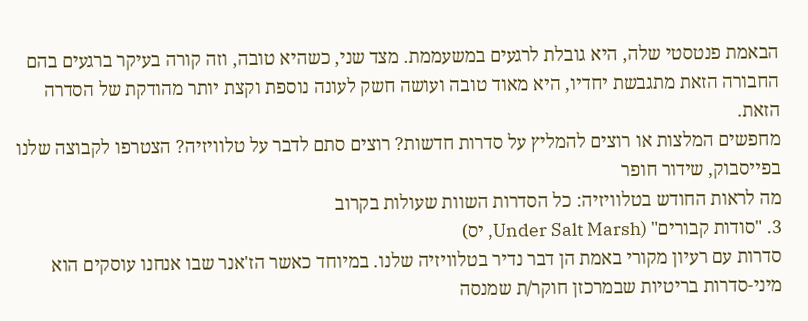הבאמת פנטסטי שלה, היא גובלת לרגעים במשעממת. מצד שני, כשהיא טובה, וזה קורה בעיקר ברגעים בהם החבורה הזאת מתגבשת יחדיו, היא מאוד טובה ועושה חשק לעונה נוספת וקצת יותר מהודקת של הסדרה הזאת.
מחפשים המלצות או רוצים להמליץ על סדרות חדשות? רוצים סתם לדבר על טלוויזיה? הצטרפו לקבוצה שלנו בפייסבוק, שידור חופר
מה לראות החודש בטלוויזיה: כל הסדרות השוות שעולות בקרוב
3. "סודות קבורים" (Under Salt Marsh, יס)
סדרות עם רעיון מקורי באמת הן דבר נדיר בטלוויזיה שלנו. במיוחד כאשר הז'אנר שבו אנחנו עוסקים הוא מיני-סדרות בריטיות שבמרכזן חוקר/ת שמנסה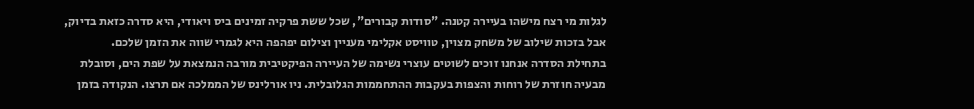לגלות מי רצח מישהו בעיירה קטנה. "סודות קבורים", שכל ששת פרקיה זמינים ביס ויאודי, היא סדרה כזאת בדיוק, אבל בזכות שילוב של משחק מצוין, טוויסט אקלימי מעניין וצילום יפהפה היא לגמרי שווה את הזמן שלכם.
בתחילת הסדרה אנחנו זוכים לשוטים עוצרי נשימה של העיירה הפיקטיבית מורבה הנמצאת על שפת הים, וסובלת מבעיה חוזרת של רוחות והצפות בעקבות ההתחממות הגלובלית. ניו אורלינס של הממלכה אם תרצו. הנקודה בזמן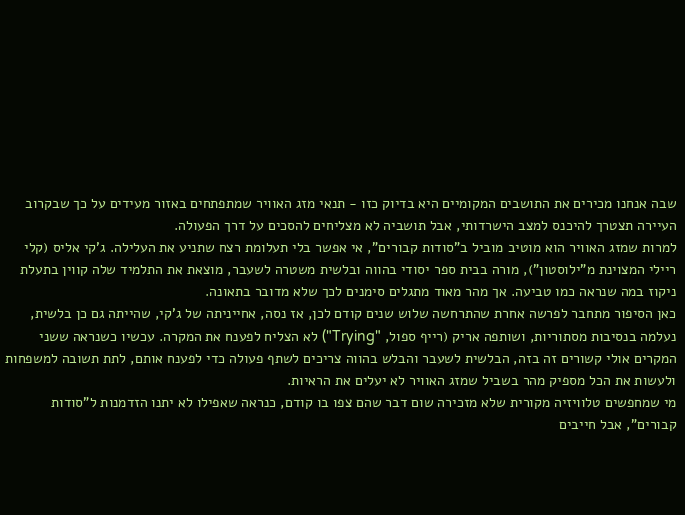שבה אנחנו מכירים את התושבים המקומיים היא בדיוק כזו - תנאי מזג האוויר שמתפתחים באזור מעידים על כך שבקרוב העיירה תצטרך להיכנס למצב הישרדותי, אבל תושביה לא מצליחים להסכים על דרך הפעולה.
למרות שמזג האוויר הוא מוטיב מוביל ב"סודות קבורים", אי אפשר בלי תעלומת רצח שתניע את העלילה. ג'קי אליס (קלי ריילי המצוינת מ"ילוסטון"), מורה בבית ספר יסודי בהווה ובלשית משטרה לשעבר, מוצאת את התלמיד שלה קווין בתעלת ניקוז במה שנראה כמו טביעה. אך מהר מאוד מתגלים סימנים לכך שלא מדובר בתאונה.
כאן הסיפור מתחבר לפרשה אחרת שהתרחשה שלוש שנים קודם לכן, אז נסה, אחייניתה של ג'קי, שהייתה גם כן בלשית, נעלמה בנסיבות מסתוריות, ושותפה אריק (רייף ספול, "Trying") לא הצליח לפענח את המקרה. עכשיו כשנראה ששני המקרים אולי קשורים זה בזה, הבלשית לשעבר והבלש בהווה צריכים לשתף פעולה כדי לפענח אותם, לתת תשובה למשפחות ולעשות את הכל מספיק מהר בשביל שמזג האוויר לא יעלים את הראיות.
מי שמחפשים טלוויזיה מקורית שלא מזכירה שום דבר שהם צפו בו קודם, כנראה שאפילו לא יתנו הזדמנות ל"סודות קבורים", אבל חייבים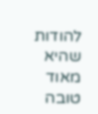להודות שהיא מאוד טובה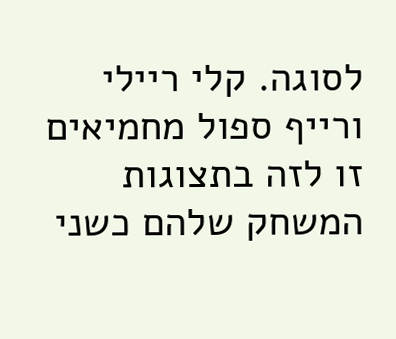לסוגה. קלי ריילי ורייף ספול מחמיאים זו לזה בתצוגות המשחק שלהם כשני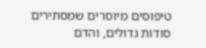טיפוסים מיוסרים שמסתירים סודות גדולים, והדם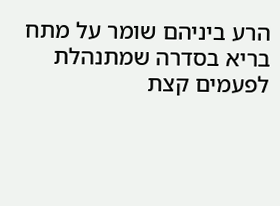הרע ביניהם שומר על מתח בריא בסדרה שמתנהלת לפעמים קצת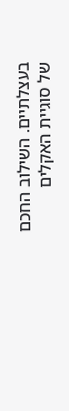בעצלתיים. השילוב החכם של סוגיית האקלים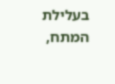בעלילת המתח,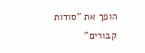הופך את "סודות קבורים"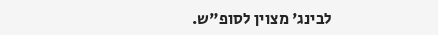לבינג' מצוין לסופ"ש.